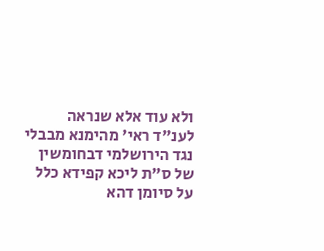ולא עוד אלא שנראה לענ"ד ראי' מהימנא מבבלי נגד הירושלמי דבחומשין של ס"ת ליכא קפידא כלל על סיומן דהא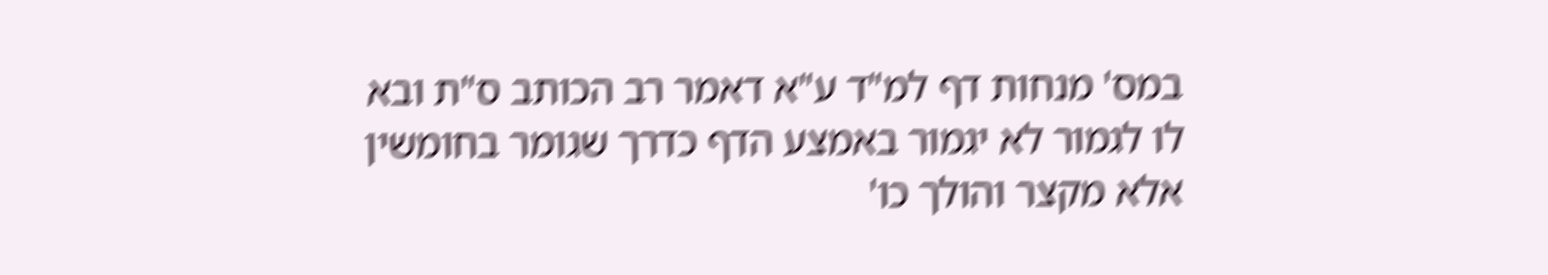במס' מנחות דף למ"ד ע"א דאמר רב הכותב ס"ת ובא לו לגמור לא יגמור באמצע הדף כדרך שגומר בחומשין אלא מקצר והולך כו'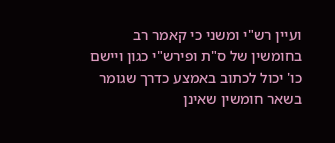ועיין רש"י ומשני כי קאמר רב בחומשין של ס"ת ופירש"י כגון ויישם כו' יכול לכתוב באמצע כדרך שגומר בשאר חומשין שאינן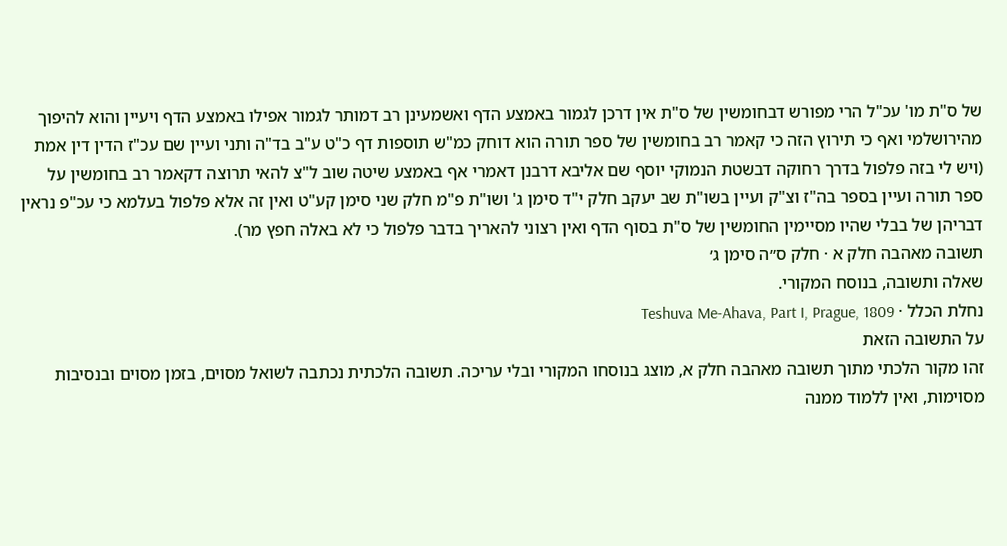של ס"ת מו' עכ"ל הרי מפורש דבחומשין של ס"ת אין דרכן לגמור באמצע הדף ואשמעינן רב דמותר לגמור אפילו באמצע הדף ויעיין והוא להיפוך מהירושלמי ואף כי תירוץ הזה כי קאמר רב בחומשין של ספר תורה הוא דוחק כמ"ש תוספות דף כ"ט ע"ב בד"ה ותני ועיין שם עכ"ז הדין דין אמת (ויש לי בזה פלפול בדרך רחוקה דבשטת הנמוקי יוסף שם אליבא דרבנן דאמרי אף באמצע שיטה שוב ל"צ להאי תרוצה דקאמר רב בחומשין על ספר תורה ועיין בספר בה"ז וצ"ק ועיין בשו"ת שב יעקב חלק י"ד סימן ג' ושו"ת פ"מ חלק שני סימן קע"ט ואין זה אלא פלפול בעלמא כי עכ"פ נראין דבריהן של בבלי שהיו מסיימין החומשין של ס"ת בסוף הדף ואין רצוני להאריך בדבר פלפול כי לא באלה חפץ מר).
תשובה מאהבה חלק א · חלק ס״ה סימן ג׳
שאלה ותשובה, בנוסח המקורי.
נחלת הכלל · Teshuva Me-Ahava, Part I, Prague, 1809
על התשובה הזאת
זהו מקור הלכתי מתוך תשובה מאהבה חלק א, מוצג בנוסחו המקורי ובלי עריכה. תשובה הלכתית נכתבה לשואל מסוים, בזמן מסוים ובנסיבות מסוימות, ואין ללמוד ממנה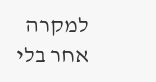למקרה אחר בלי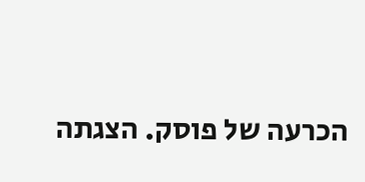הכרעה של פוסק. הצגתה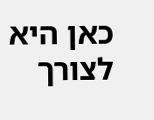כאן היא לצורך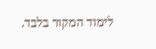לימוד המקור בלבד.